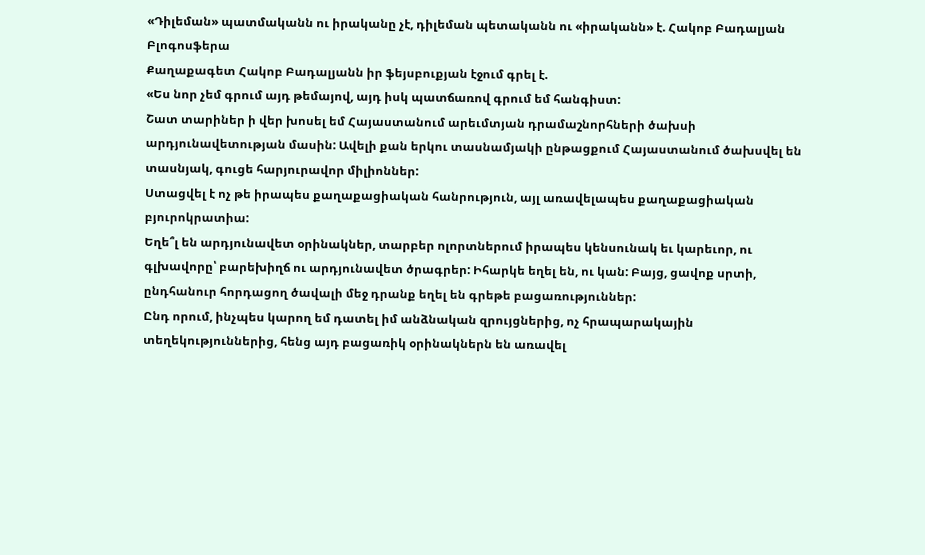«Դիլեման» պատմականն ու իրականը չէ, դիլեման պետականն ու «իրականն» է. Հակոբ Բադալյան
Բլոգոսֆերա
Քաղաքագետ Հակոբ Բադալյանն իր ֆեյսբուքյան էջում գրել է.
«Ես նոր չեմ գրում այդ թեմայով, այդ իսկ պատճառով գրում եմ հանգիստ:
Շատ տարիներ ի վեր խոսել եմ Հայաստանում արեւմտյան դրամաշնորհների ծախսի արդյունավետության մասին: Ավելի քան երկու տասնամյակի ընթացքում Հայաստանում ծախսվել են տասնյակ, գուցե հարյուրավոր միլիոններ:
Ստացվել է ոչ թե իրապես քաղաքացիական հանրություն, այլ առավելապես քաղաքացիական բյուրոկրատիա:
Եղե՞լ են արդյունավետ օրինակներ, տարբեր ոլորտներում իրապես կենսունակ եւ կարեւոր, ու գլխավորը՝ բարեխիղճ ու արդյունավետ ծրագրեր: Իհարկե եղել են, ու կան: Բայց, ցավոք սրտի, ընդհանուր հորդացող ծավալի մեջ դրանք եղել են գրեթե բացառություններ:
Ընդ որում, ինչպես կարող եմ դատել իմ անձնական զրույցներից, ոչ հրապարակային տեղեկություններից, հենց այդ բացառիկ օրինակներն են առավել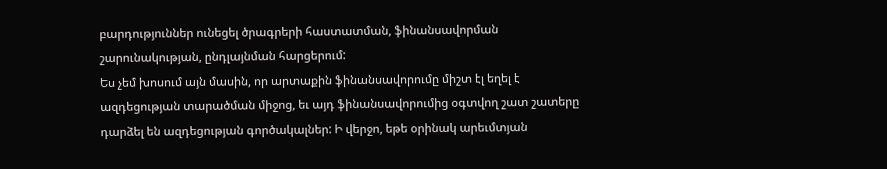բարդություններ ունեցել ծրագրերի հաստատման, ֆինանսավորման շարունակության, ընդլայնման հարցերում:
Ես չեմ խոսում այն մասին, որ արտաքին ֆինանսավորումը միշտ էլ եղել է ազդեցության տարածման միջոց, եւ այդ ֆինանսավորումից օգտվող շատ շատերը դարձել են ազդեցության գործակալներ: Ի վերջո, եթե օրինակ արեւմտյան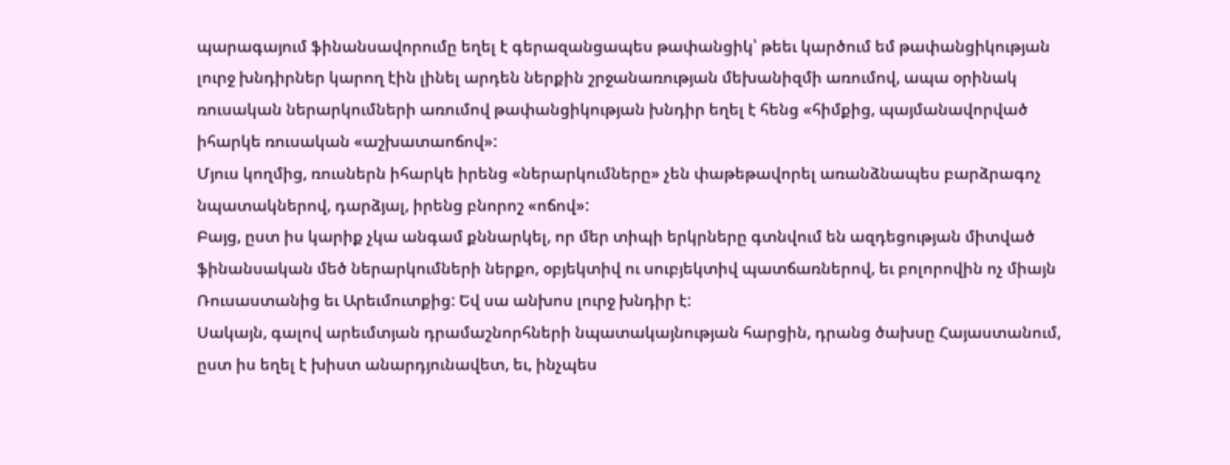պարագայում ֆինանսավորումը եղել է գերազանցապես թափանցիկ՝ թեեւ կարծում եմ թափանցիկության լուրջ խնդիրներ կարող էին լինել արդեն ներքին շրջանառության մեխանիզմի առումով, ապա օրինակ ռուսական ներարկումների առումով թափանցիկության խնդիր եղել է հենց «հիմքից, պայմանավորված իհարկե ռուսական «աշխատաոճով»:
Մյուս կողմից, ռուսներն իհարկե իրենց «ներարկումները» չեն փաթեթավորել առանձնապես բարձրագոչ նպատակներով, դարձյալ, իրենց բնորոշ «ոճով»:
Բայց, ըստ իս կարիք չկա անգամ քննարկել, որ մեր տիպի երկրները գտնվում են ազդեցության միտված ֆինանսական մեծ ներարկումների ներքո, օբյեկտիվ ու սուբյեկտիվ պատճառներով, եւ բոլորովին ոչ միայն Ռուսաստանից եւ Արեւմուտքից: Եվ սա անխոս լուրջ խնդիր է:
Սակայն, գալով արեւմտյան դրամաշնորհների նպատակայնության հարցին, դրանց ծախսը Հայաստանում, ըստ իս եղել է խիստ անարդյունավետ, եւ, ինչպես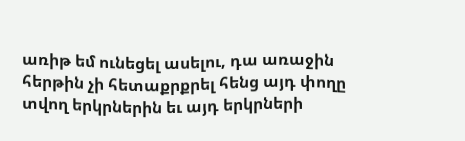առիթ եմ ունեցել ասելու, դա առաջին հերթին չի հետաքրքրել հենց այդ փողը տվող երկրներին եւ այդ երկրների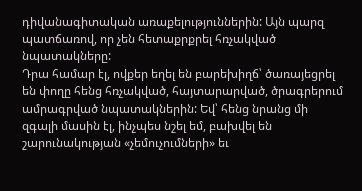դիվանագիտական առաքելություններին: Այն պարզ պատճառով, որ չեն հետաքրքրել հռչակված նպատակները:
Դրա համար էլ, ովքեր եղել են բարեխիղճ՝ ծառայեցրել են փողը հենց հռչակված, հայտարարված, ծրագրերում ամրագրված նպատակներին: Եվ՝ հենց նրանց մի զգալի մասին էլ, ինչպես նշել եմ, բախվել են շարունակության «չեմուչումների» եւ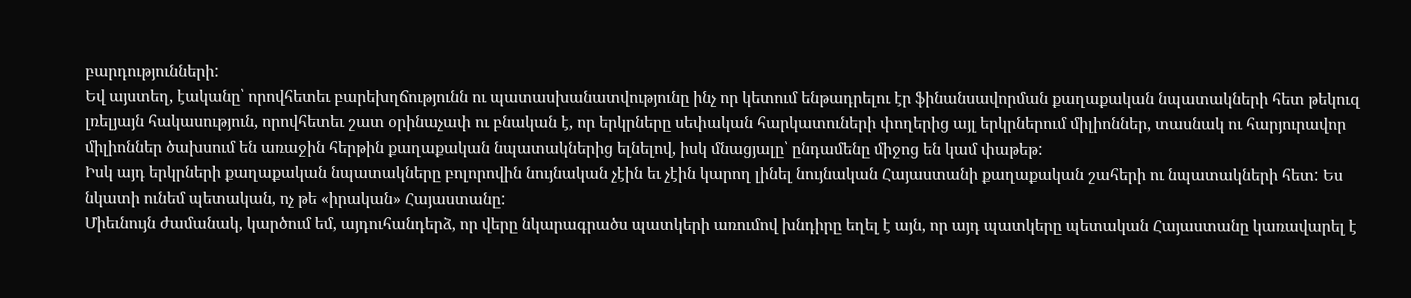բարդությունների:
Եվ այստեղ, էականը՝ որովհետեւ բարեխղճությունն ու պատասխանատվությունը ինչ որ կետում ենթադրելու էր ֆինանսավորման քաղաքական նպատակների հետ թեկուզ լռելյայն հակասություն, որովհետեւ շատ օրինաչափ ու բնական է, որ երկրները սեփական հարկատուների փողերից այլ երկրներում միլիոններ, տասնակ ու հարյուրավոր միլիոններ ծախսում են առաջին հերթին քաղաքական նպատակներից ելնելով, իսկ մնացյալը՝ ընդամենը միջոց են կամ փաթեթ:
Իսկ այդ երկրների քաղաքական նպատակները բոլորովին նույնական չէին եւ չէին կարող լինել նույնական Հայաստանի քաղաքական շահերի ու նպատակների հետ: Ես նկատի ունեմ պետական, ոչ թե «իրական» Հայաստանը:
Միեւնույն ժամանակ, կարծում եմ, այդուհանդերձ, որ վերը նկարագրածս պատկերի առումով խնդիրը եղել է այն, որ այդ պատկերը պետական Հայաստանը կառավարել է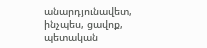անարդյունավետ, ինչպես, ցավոք, պետական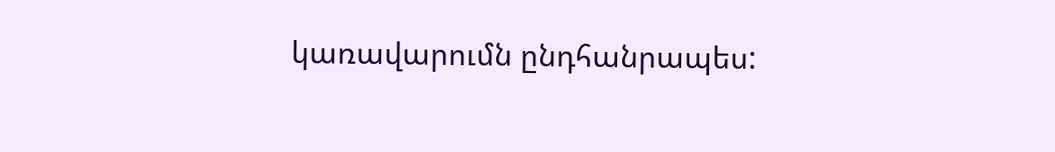կառավարումն ընդհանրապես: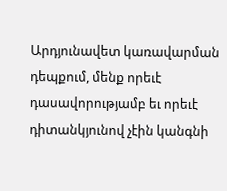Արդյունավետ կառավարման դեպքում, մենք որեւէ դասավորությամբ եւ որեւէ դիտանկյունով չէին կանգնի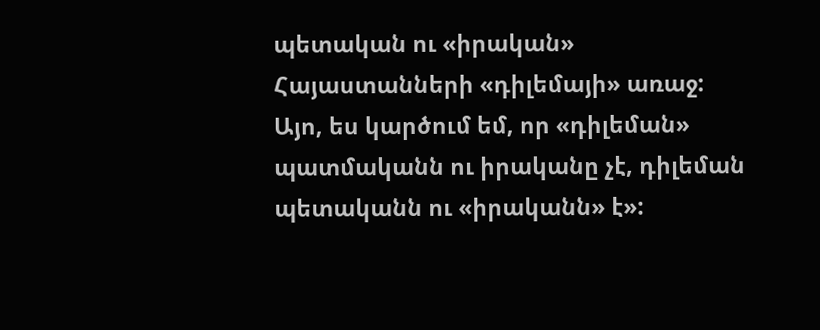պետական ու «իրական» Հայաստանների «դիլեմայի» առաջ:
Այո, ես կարծում եմ, որ «դիլեման» պատմականն ու իրականը չէ, դիլեման պետականն ու «իրականն» է»: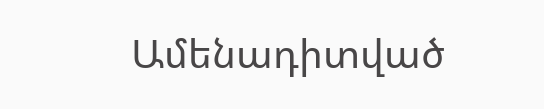Ամենադիտված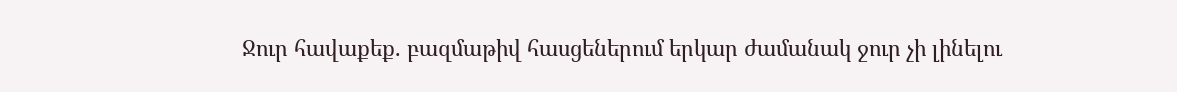Ջուր հավաքեք. բազմաթիվ հասցեներում երկար ժամանակ ջուր չի լինելու